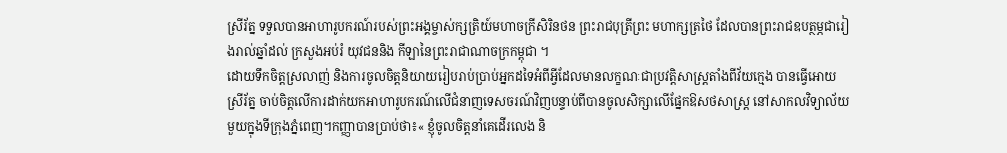ស្រីរ័ត្ន ទទួលបានអាហារូបករណ៍របស់ព្រះអង្គម្ចាស់ក្សត្រិយ៍មហាចក្រីសិរិនថន ព្រះរាជបុត្រីព្រះ មហាក្សត្រថៃ ដែលបានព្រះរាជឧបត្ថម្ភជារៀងរាល់ឆ្នាំដល់ ក្រសួងអប់រំ យុវជននិង កីឡានៃព្រះរាជាណាចក្រកម្ពុជា ។
ដោយទឹកចិត្តស្រលាញ់ និងការចូលចិត្តនិយាយរៀបរាប់ប្រាប់អ្នកដទៃអំពីអ្វីដែលមានលក្ខណៈជាប្រវត្តិសាស្រ្តតាំងពីវ័យក្មេង បានធ្វើអោយ ស្រីរ័ត្ន ចាប់ចិត្តលើការដាក់យកអាហារូបករណ៍លើជំនាញទេសចរណ៍វិញបន្ទាប់ពីបានចូលសិក្សាលើផ្នែកឱសថសាស្រ្ដ នៅសាកលវិទ្យាល័យមួយក្នុងទីក្រុងភ្នំពេញ។កញ្ញាបានប្រាប់ថា៖« ខ្ញុំចូលចិត្តនាំគេដើរលេង និ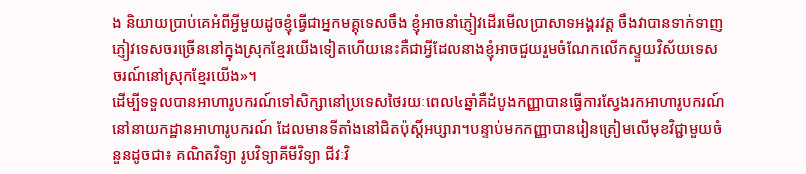ង និយាយប្រាប់គេអំពីអ្វីមួយដូចខ្ញុំធ្វើជាអ្នកមគ្គុទេសចឹង ខ្ញុំអាចនាំភ្ញៀវដើរមើលប្រាសាទអង្គរវត្ត ចឹងវាបានទាក់ទាញភ្ញៀវទេសចរច្រើននៅក្នុងស្រុកខ្មែរយើងទៀតហើយនេះគឺជាអ្វីដែលនាងខ្ញុំអាចជួយរួមចំណែកលើកស្ទួយវិស័យទេសចរណ៍នៅស្រុកខែ្មរយើង»។
ដើម្បីទទួលបានអាហារូបករណ៍ទៅសិក្សានៅប្រទេសថៃរយៈពេល៤ឆ្នាំគឺដំបូងកញ្ញាបានធ្វើការស្វែងរកអាហារូបករណ៍នៅនាយកដ្ឋានអាហារូបករណ៍ ដែលមានទីតាំងនៅជិតប៉ុស្ដិ៍អប្សារា។បន្ទាប់មកកញ្ញាបានរៀនត្រៀមលើមុខវិជ្ជាមួយចំនួនដូចជា៖ គណិតវិទ្យា រូបវិទ្យាគីមីវិទ្យា ជីវៈវិ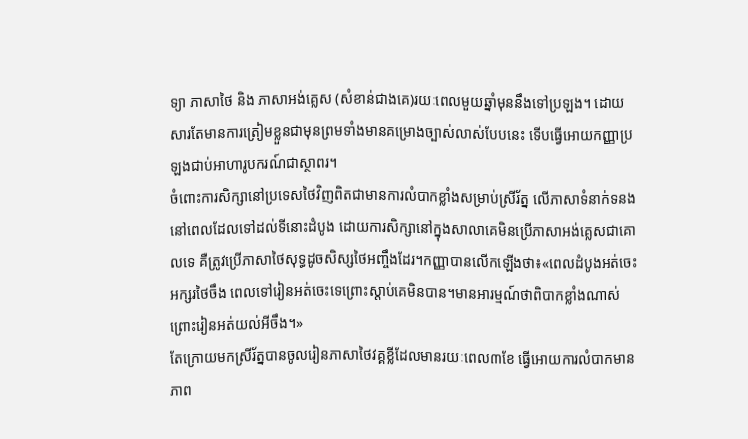ទ្យា ភាសាថៃ និង ភាសាអង់គ្លេស (សំខាន់ជាងគេ)រយៈពេលមួយឆ្នាំមុននឹងទៅប្រឡង។ ដោយសារតែមានការត្រៀមខ្លួនជាមុនព្រមទាំងមានគម្រោងច្បាស់លាស់បែបនេះ ទើបធ្វើអោយកញ្ញាប្រឡងជាប់អាហារូបករណ៍ជាស្ថាពរ។
ចំពោះការសិក្សានៅប្រទេសថៃវិញពិតជាមានការលំបាកខ្លាំងសម្រាប់ស្រីរ័ត្ន លើភាសាទំនាក់ទនង នៅពេលដែលទៅដល់ទីនោះដំបូង ដោយការសិក្សានៅក្នុងសាលាគេមិនប្រើភាសាអង់គ្លេសជាគោលទេ គឺត្រូវប្រើភាសាថៃសុទ្ធដូចសិស្សថៃអញ្ចឹងដែរ។កញ្ញាបានលើកឡើងថា៖«ពេលដំបូងអត់ចេះអក្សរថៃចឹង ពេលទៅរៀនអត់ចេះទេព្រោះស្តាប់គេមិនបាន។មានអារម្មណ៍ថាពិបាកខ្លាំងណាស់ ព្រោះរៀនអត់យល់អីចឹង។»
តែក្រោយមកស្រីរ័ត្នបានចូលរៀនភាសាថៃវគ្គខ្លីដែលមានរយៈពេល៣ខែ ធ្វើអោយការលំបាកមានភាព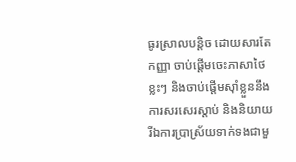ធូរស្រាលបន្តិច ដោយសារតែកញ្ញា ចាប់ផ្តើមចេះភាសាថៃខ្លះៗ និងចាប់ផ្តើមស៊ាំខ្លួននឹងការសរសេរស្តាប់ និងនិយាយ រីឯការប្រាស្រ័យទាក់ទងជាមួ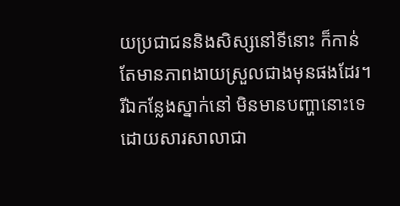យប្រជាជននិងសិស្សនៅទីនោះ ក៏កាន់តែមានភាពងាយស្រួលជាងមុនផងដែរ។
រីឯកន្លែងស្នាក់នៅ មិនមានបញ្ហានោះទេដោយសារសាលាជា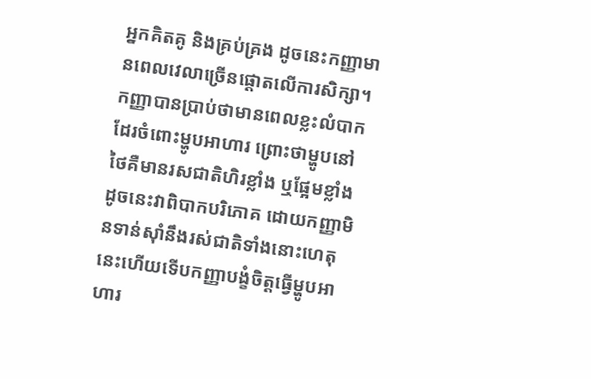អ្នកគិតគូ និងគ្រប់គ្រង ដូចនេះកញ្ញាមានពេលវេលាច្រើនផ្ដោតលើការសិក្សា។ កញ្ញាបានប្រាប់ថាមានពេលខ្លះលំបាកដែរចំពោះម្ហូបអាហារ ព្រោះថាម្ហូបនៅថៃគឺមានរសជាតិហិរខ្លាំង ឬផ្អែមខ្លាំង ដូចនេះវាពិបាកបរិភោគ ដោយកញ្ញាមិនទាន់ស៊ាំនឹងរស់ជាតិទាំងនោះហេតុនេះហើយទើបកញ្ញាបង្ខំចិត្តធ្វើម្ហូបអាហារ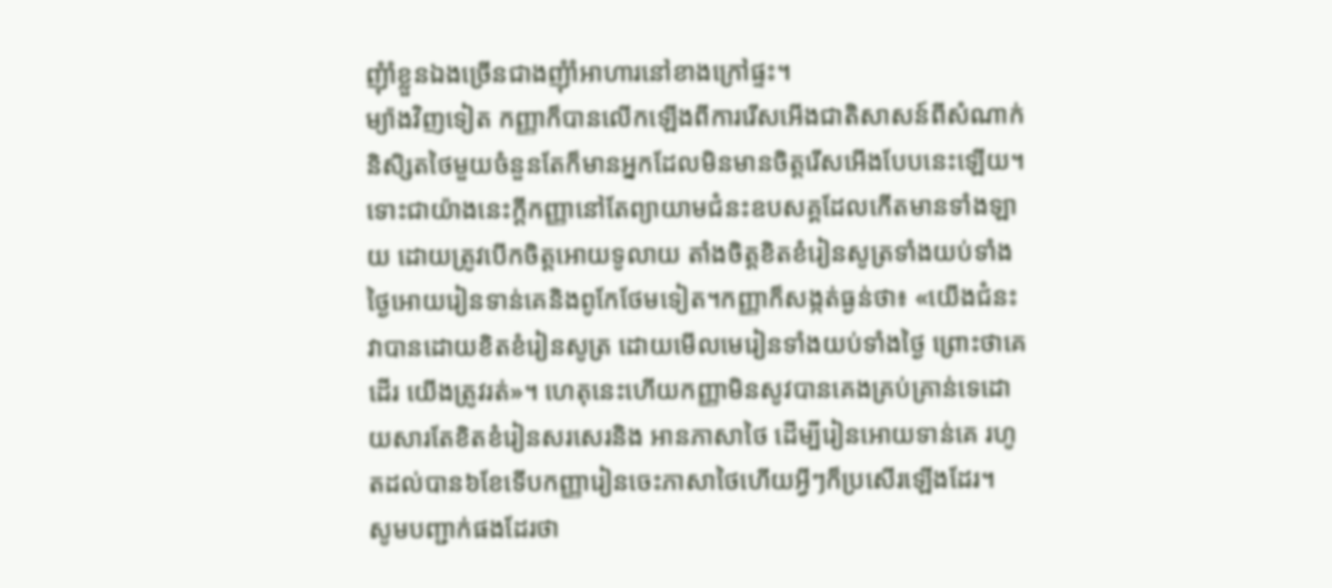ញុំាំខ្លួនឯងច្រើនជាងញុំាំអាហារនៅខាងក្រៅផ្ទះ។
ម្យ៉ាងវិញទៀត កញ្ញាក៏បានលើកឡើងពីការរើសអើងជាតិសាសន៍ពីសំណាក់និសិ្សតថៃមួយចំនួនតែក៏មានអ្នកដែលមិនមានចិត្តរើសអើងបែបនេះឡើយ។ ទោះជាយ៉ាងនេះក្តីកញ្ញានៅតែព្យាយាមជំនះឧបសគ្គដែលកើតមានទាំងឡាយ ដោយត្រូវបើកចិត្តអោយទូលាយ តាំងចិត្តខិតខំរៀនសូត្រទាំងយប់ទាំងថ្ងៃអោយរៀនទាន់គេនិងពូកែថែមទៀត។កញ្ញាក៏សង្កត់ធ្ងន់ថា៖ «យើងជំនះវាបានដោយខិតខំរៀនសូត្រ ដោយមើលមេរៀនទាំងយប់ទាំងថ្ងៃ ព្រោះថាគេដើរ យើងត្រូវរត់»។ ហេតុនេះហើយកញ្ញាមិនសូវបានគេងគ្រប់គ្រាន់ទេដោយសារតែខិតខំរៀនសរសេរនិង អានភាសាថៃ ដើម្បីរៀនអោយទាន់គេ រហូតដល់បាន៦ខែទើបកញ្ញារៀនចេះភាសាថៃហើយអ្វីៗក៏ប្រសើរឡើងដែរ។
សូមបញ្ជាក់ផងដែរថា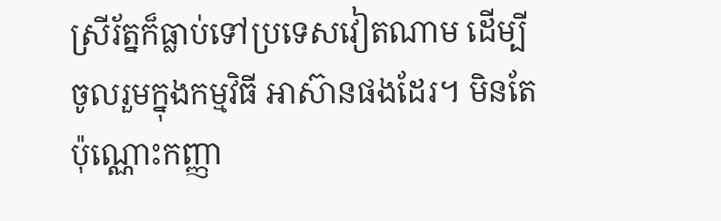ស្រីរ័ត្នក៏ធ្លាប់ទៅប្រទេសវៀតណាម ដើម្បីចូលរួមក្នុងកម្មវិធី អាស៊ានផងដែរ។ មិនតែប៉ុណ្ណោះកញ្ញា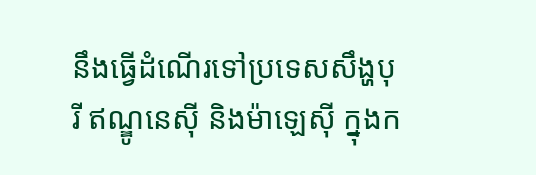នឹងធ្វើដំណើរទៅប្រទេសសឹង្ហបុរី ឥណ្ឌូនេស៊ី និងម៉ាឡេស៊ី ក្នុងក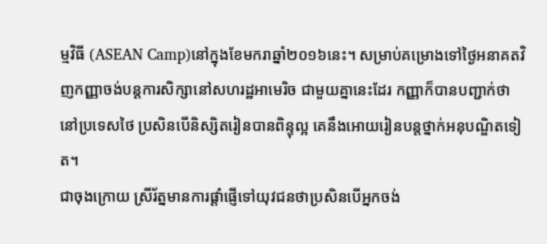ម្មវិធី (ASEAN Camp)នៅក្នុងខែមករាឆ្នាំ២០១៦នេះ។ សម្រាប់គម្រោងទៅថ្ងៃអនាគតវិញកញ្ញាចង់បន្តការសិក្សានៅសហរដ្ឋអាមេរិច ជាមួយគ្នានេះដែរ កញ្ញាក៏បានបញ្ជាក់ថានៅប្រទេសថៃ ប្រសិនបើនិស្សិតរៀនបានពិន្ទុល្អ គេនឹងអោយរៀនបន្តថ្នាក់អនុបណ្ឌិតទៀត។
ជាចុងក្រោយ ស្រីរ័ត្នមានការផ្តាំផ្ញើទៅយុវជនថាប្រសិនបើអ្នកចង់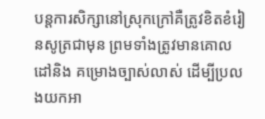បន្តការសិក្សានៅស្រុកក្រៅគឺត្រូវខិតខំរៀនសូត្រជាមុន ព្រមទាំងត្រូវមានគោលដៅនិង គម្រោងច្បាស់លាស់ ដើម្បីប្រលងយកអា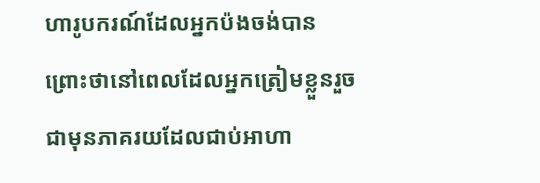ហារូបករណ៍ដែលអ្នកប៉ងចង់បាន ព្រោះថានៅពេលដែលអ្នកត្រៀមខ្លួនរួចជាមុនភាគរយដែលជាប់អាហា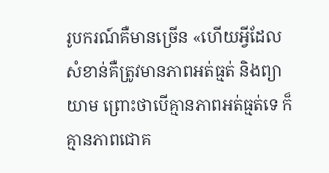រូបករណ៍គឺមានច្រើន «ហើយអ្វីដែលសំខាន់គឺត្រូវមានភាពអត់ធ្មត់ និងព្យាយាម ព្រោះថាបើគ្មានភាពអត់ធ្មត់ទេ ក៏គ្មានភាពជោគ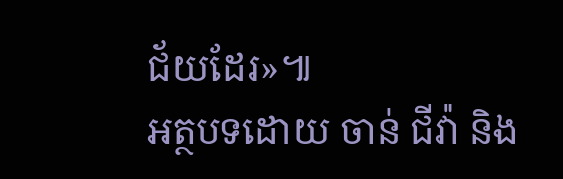ជ័យដែរ»៕
អត្ថបទដោយ ចាន់ ជីវ៉ា និង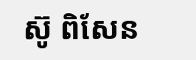ស៊ូ ពិសែន